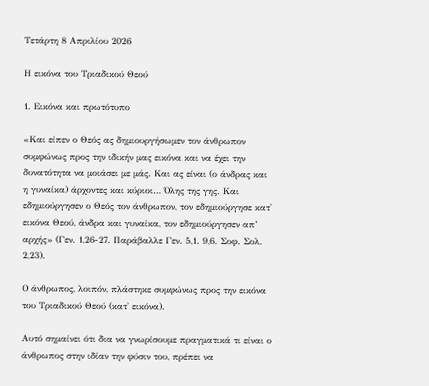Τετάρτη 8 Απριλίου 2026

Η εικόνα του Τριαδικού Θεού

1. Εικόνα και πρωτότυπο

«Και είπεν ο Θεός ας δημιουργήσωμεν τον άνθρωπον συμφώνως προς την ιδικήν μας εικόνα και να έχει την δυνατότητα να μοιάσει με μάς. Και ας είναι (ο άνδρας και η γυναίκα) άρχοντες και κύριοι… Όλης της γης. Και εδημιούργησεν ο Θεός τον άνθρωπον, τον εδημιούργησε κατ' εικόνα Θεού, άνδρα και γυναίκα, τον εδημιούργησεν απ’ αρχής» (Γεν. 1,26-27. Παράβαλλε Γεν. 5,1. 9,6. Σοφ. Σολ. 2,23).

Ο άνθρωπος, λοιπόν, πλάστηκε συμφώνως προς την εικόνα του Τριαδικού Θεού (κατ' εικόνα).

Αυτό σημαίνει ότι δια να γνωρίσουμε πραγματικά τι είναι ο άνθρωπος στην ιδίαν την φύσιν του, πρέπει να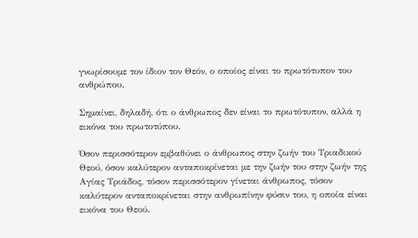γνωρίσουμε τον ίδιον τον Θεόν, ο οποίος είναι το πρωτότυπον του ανθρώπου.

Σημαίνει, δηλαδή, ότι ο άνθρωπος δεν είναι το πρωτότυπον, αλλά η εικόνα του πρωτοτύπου.

Όσον περισσότερον εμβαθύνει ο άνθρωπος στην ζωήν του Τριαδικού Θεού, όσον καλύτερον ανταποκρίνεται με την ζωήν του στην ζωήν της Αγίας Τριάδος, τόσον περισσότερον γίνεται άνθρωπος, τόσον καλύτερον ανταποκρίνεται στην ανθρωπίνην φύσιν του, η οποία είναι εικόνα του Θεού.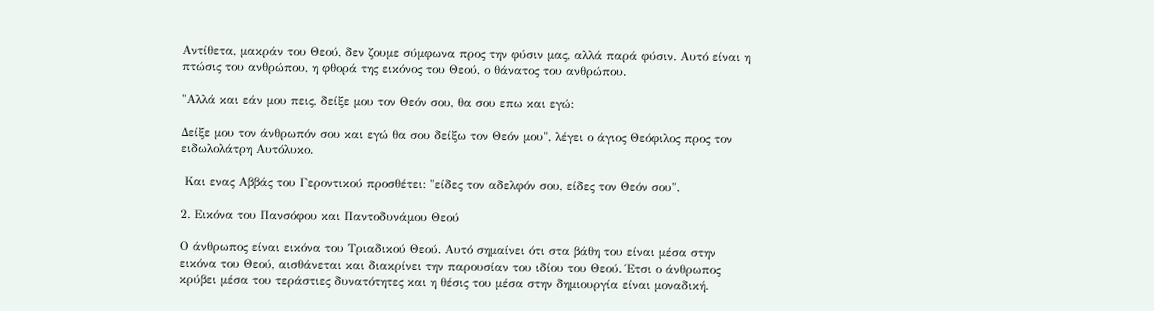Αντίθετα, μακράν του Θεού, δεν ζουμε σύμφωνα προς την φύσιν μας, αλλά παρά φύσιν. Αυτό είναι η πτώσις του ανθρώπου, η φθορά της εικόνος του Θεού, ο θάνατος του ανθρώπου.

"Αλλά και εάν μου πεις, δείξε μου τον Θεόν σου, θα σου επω και εγώ:

Δείξε μου τον άνθρωπόν σου και εγώ θα σου δείξω τον Θεόν μου", λέγει ο άγιος Θεόφιλος προς τον ειδωλολάτρη Αυτόλυκο.

 Και ενας Αββάς του Γεροντικού προσθέτει: "είδες τον αδελφόν σου, είδες τον Θεόν σου".

2. Εικόνα του Πανσόφου και Παντοδυνάμου Θεού

Ο άνθρωπος είναι εικόνα του Τριαδικού Θεού. Αυτό σημαίνει ότι στα βάθη του είναι μέσα στην εικόνα του Θεού, αισθάνεται και διακρίνει την παρουσίαν του ιδίου του Θεού. Έτσι ο άνθρωπος κρύβει μέσα του τεράστιες δυνατότητες και η θέσις του μέσα στην δημιουργία είναι μοναδική.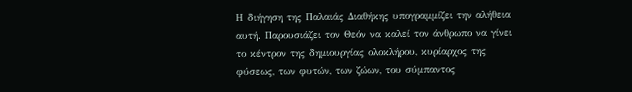Η διήγηση της Παλαιάς Διαθήκης υπογραμμίζει την αλήθεια αυτή. Παρουσιάζει τον Θεόν να καλεί τον άνθρωπο να γίνει το κέντρον της δημιουργίας ολοκλήρου, κυρίαρχος της φύσεως, των φυτών, των ζώων, του σύμπαντος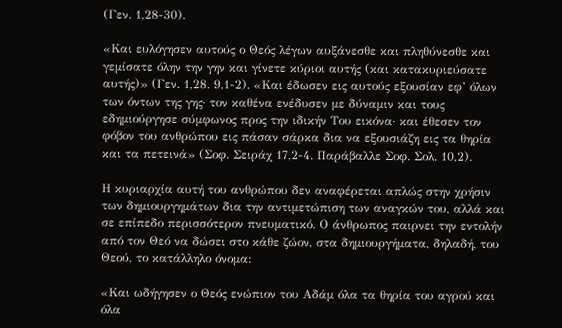(Γεν. 1,28-30).

«Και ευλόγησεν αυτούς ο Θεός λέγων αυξάνεσθε και πληθύνεσθε και γεμίσατε όλην την γην και γίνετε κύριοι αυτής (και κατακυριεύσατε αυτής)» (Γεν. 1,28. 9,1-2). «Και έδωσεν εις αυτούς εξουσίαν εφ’ όλων των όντων της γης· τον καθένα ενέδυσεν με δύναμιν και τους εδημιούργησε σύμφωνος προς την ιδικήν Του εικόνα· και έθεσεν τον φόβον του ανθρώπου εις πάσαν σάρκα δια να εξουσιάζη εις τα θηρία και τα πετεινά» (Σοφ. Σειράχ 17,2-4. Παράβαλλε Σοφ. Σολ. 10,2).

Η κυριαρχία αυτή του ανθρώπου δεν αναφέρεται απλώς στην χρήσιν των δημιουργημάτων δια την αντιμετώπιση των αναγκών του, αλλά και σε επίπεδο περισσότερον πνευματικό. Ο άνθρωπος παιρνει την εντολήν από τον Θεό να δώσει στο κάθε ζώον, στα δημιουργήματα, δηλαδή, του Θεού, το κατάλληλο όνομα:

«Και ωδήγησεν ο Θεός ενώπιον του Αδάμ όλα τα θηρία του αγρού και όλα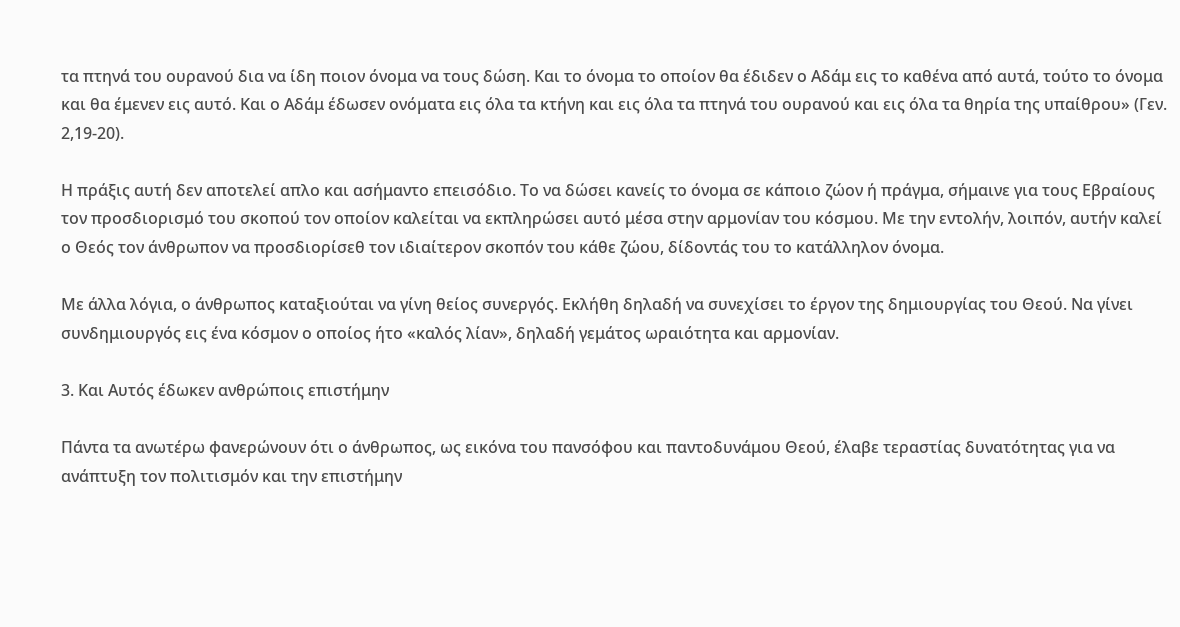τα πτηνά του ουρανού δια να ίδη ποιον όνομα να τους δώση. Και το όνομα το οποίον θα έδιδεν ο Αδάμ εις το καθένα από αυτά, τούτο το όνομα και θα έμενεν εις αυτό. Και ο Αδάμ έδωσεν ονόματα εις όλα τα κτήνη και εις όλα τα πτηνά του ουρανού και εις όλα τα θηρία της υπαίθρου» (Γεν. 2,19-20).

Η πράξις αυτή δεν αποτελεί απλο και ασήμαντο επεισόδιο. Το να δώσει κανείς το όνομα σε κάποιο ζώον ή πράγμα, σήμαινε για τους Εβραίους τον προσδιορισμό του σκοπού τον οποίον καλείται να εκπληρώσει αυτό μέσα στην αρμονίαν του κόσμου. Με την εντολήν, λοιπόν, αυτήν καλεί ο Θεός τον άνθρωπον να προσδιορίσεθ τον ιδιαίτερον σκοπόν του κάθε ζώου, δίδοντάς του το κατάλληλον όνομα.

Με άλλα λόγια, ο άνθρωπος καταξιούται να γίνη θείος συνεργός. Εκλήθη δηλαδή να συνεχίσει το έργον της δημιουργίας του Θεού. Να γίνει συνδημιουργός εις ένα κόσμον ο οποίος ήτο «καλός λίαν», δηλαδή γεμάτος ωραιότητα και αρμονίαν.

3. Και Αυτός έδωκεν ανθρώποις επιστήμην

Πάντα τα ανωτέρω φανερώνουν ότι ο άνθρωπος, ως εικόνα του πανσόφου και παντοδυνάμου Θεού, έλαβε τεραστίας δυνατότητας για να ανάπτυξη τον πολιτισμόν και την επιστήμην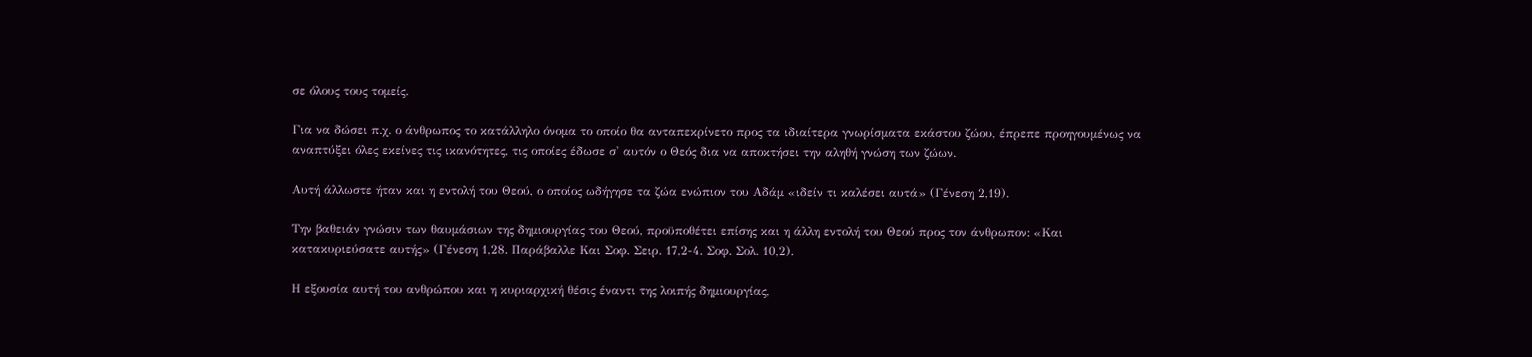σε όλους τους τομείς.

Για να δώσει π.χ. ο άνθρωπος το κατάλληλο όνομα το οποίο θα ανταπεκρίνετο προς τα ιδιαίτερα γνωρίσματα εκάστου ζώου, έπρεπε προηγουμένως να αναπτύξει όλες εκείνες τις ικανότητες, τις οποίες έδωσε σ' αυτόν ο Θεός δια να αποκτήσει την αληθή γνώση των ζώων.

Αυτή άλλωστε ήταν και η εντολή του Θεού, ο οποίος ωδήγησε τα ζώα ενώπιον του Αδάμ «ιδείν τι καλέσει αυτά» (Γένεση 2,19).

Την βαθειάν γνώσιν των θαυμάσιων της δημιουργίας του Θεού, προϋποθέτει επίσης και η άλλη εντολή του Θεού προς τον άνθρωπον: «Και κατακυριεύσατε αυτής» (Γένεση 1,28. Παράβαλλε Και Σοφ. Σειρ. 17,2-4. Σοφ. Σολ. 10,2).

Η εξουσία αυτή του ανθρώπου και η κυριαρχική θέσις έναντι της λοιπής δημιουργίας,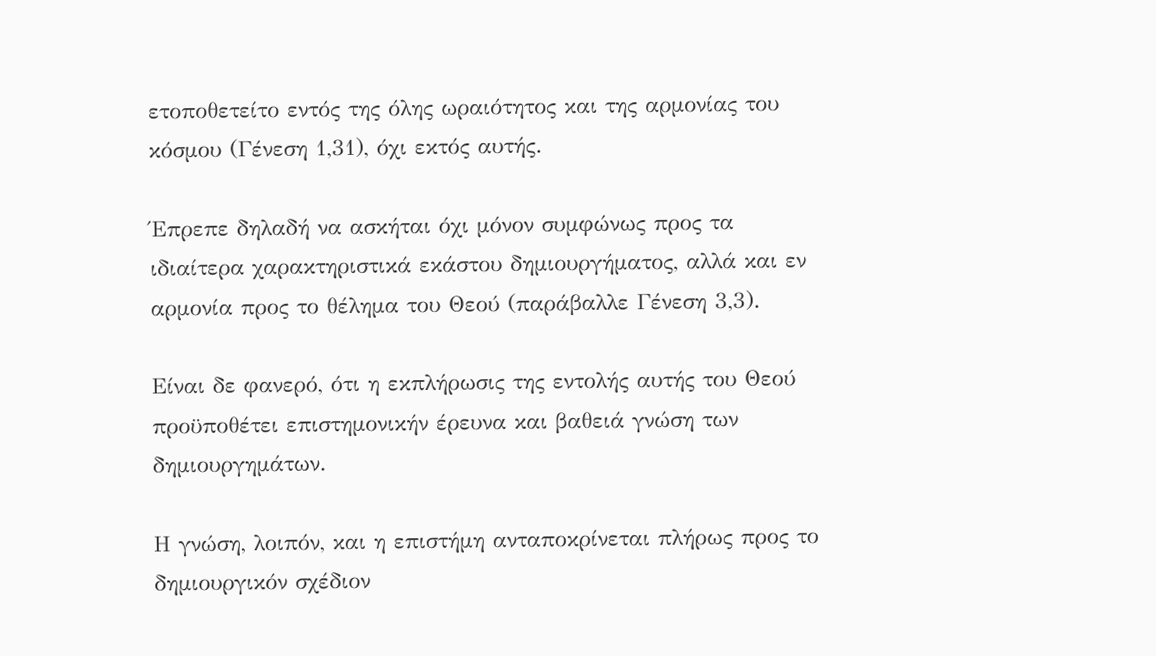ετοποθετείτο εντός της όλης ωραιότητος και της αρμονίας του κόσμου (Γένεση 1,31), όχι εκτός αυτής.

Έπρεπε δηλαδή να ασκήται όχι μόνον συμφώνως προς τα ιδιαίτερα χαρακτηριστικά εκάστου δημιουργήματος, αλλά και εν αρμονία προς το θέλημα του Θεού (παράβαλλε Γένεση 3,3).

Είναι δε φανερό, ότι η εκπλήρωσις της εντολής αυτής του Θεού προϋποθέτει επιστημονικήν έρευνα και βαθειά γνώση των δημιουργημάτων.

Η γνώση, λοιπόν, και η επιστήμη ανταποκρίνεται πλήρως προς το δημιουργικόν σχέδιον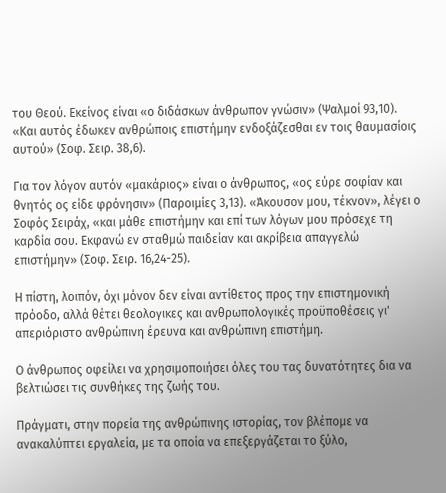του Θεού. Εκείνος είναι «ο διδάσκων άνθρωπον γνώσιν» (Ψαλμοί 93,10). «Και αυτός έδωκεν ανθρώποις επιστήμην ενδοξάζεσθαι εν τοις θαυμασίοις αυτού» (Σοφ. Σειρ. 38,6).

Για τον λόγον αυτόν «μακάριος» είναι ο άνθρωπος, «ος εύρε σοφίαν και θνητός ος είδε φρόνησιν» (Παροιμίες 3,13). «Άκουσον μου, τέκνον», λέγει ο Σοφός Σειράχ, «και μάθε επιστήμην και επί των λόγων μου πρόσεχε τη καρδία σου. Εκφανώ εν σταθμώ παιδείαν και ακρίβεια απαγγελώ επιστήμην» (Σοφ. Σειρ. 16,24-25).

Η πίστη, λοιπόν, όχι μόνον δεν είναι αντίθετος προς την επιστημονική πρόοδο, αλλά θέτει θεολογικες και ανθρωπολογικές προϋποθέσεις γι' απεριόριστο ανθρώπινη έρευνα και ανθρώπινη επιστήμη.

Ο άνθρωπος οφείλει να χρησιμοποιήσει όλες του τας δυνατότητες δια να βελτιώσει τις συνθήκες της ζωής του.

Πράγματι, στην πορεία της ανθρώπινης ιστορίας, τον βλέπομε να ανακαλύπτει εργαλεία, με τα οποία να επεξεργάζεται το ξύλο,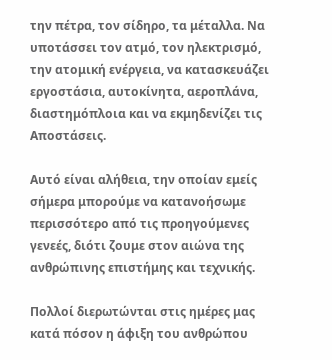την πέτρα, τον σίδηρο, τα μέταλλα. Να υποτάσσει τον ατμό, τον ηλεκτρισμό, την ατομική ενέργεια, να κατασκευάζει εργοστάσια, αυτοκίνητα, αεροπλάνα, διαστημόπλοια και να εκμηδενίζει τις Αποστάσεις.

Αυτό είναι αλήθεια, την οποίαν εμείς σήμερα μπορούμε να κατανοήσωμε περισσότερο από τις προηγούμενες γενεές, διότι ζουμε στον αιώνα της ανθρώπινης επιστήμης και τεχνικής.

Πολλοί διερωτώνται στις ημέρες μας κατά πόσον η άφιξη του ανθρώπου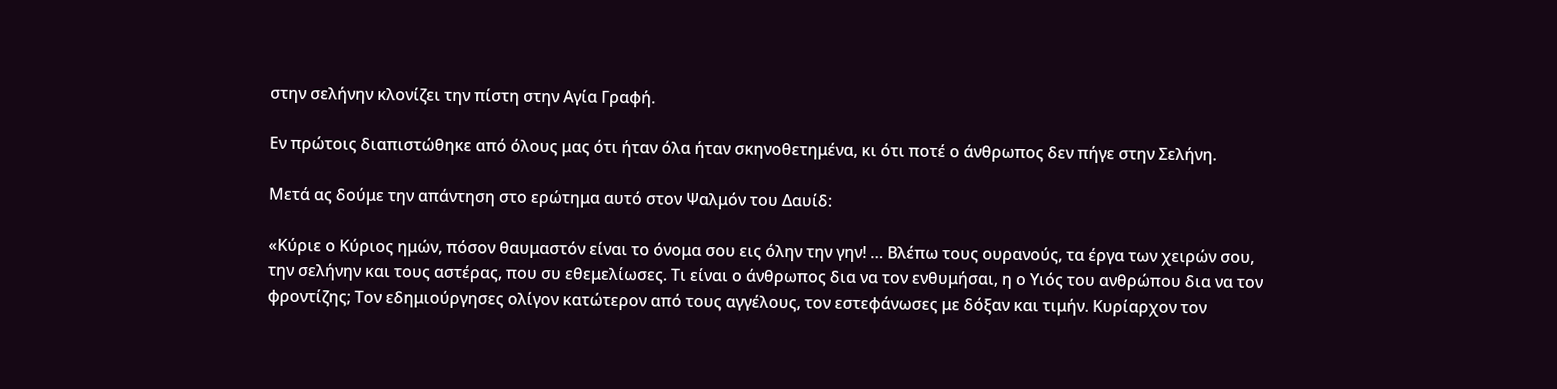στην σελήνην κλονίζει την πίστη στην Αγία Γραφή.

Εν πρώτοις διαπιστώθηκε από όλους μας ότι ήταν όλα ήταν σκηνοθετημένα, κι ότι ποτέ ο άνθρωπος δεν πήγε στην Σελήνη.

Μετά ας δούμε την απάντηση στο ερώτημα αυτό στον Ψαλμόν του Δαυίδ:

«Κύριε ο Κύριος ημών, πόσον θαυμαστόν είναι το όνομα σου εις όλην την γην! … Βλέπω τους ουρανούς, τα έργα των χειρών σου, την σελήνην και τους αστέρας, που συ εθεμελίωσες. Τι είναι ο άνθρωπος δια να τον ενθυμήσαι, η ο Υιός του ανθρώπου δια να τον φροντίζης; Τον εδημιούργησες ολίγον κατώτερον από τους αγγέλους, τον εστεφάνωσες με δόξαν και τιμήν. Κυρίαρχον τον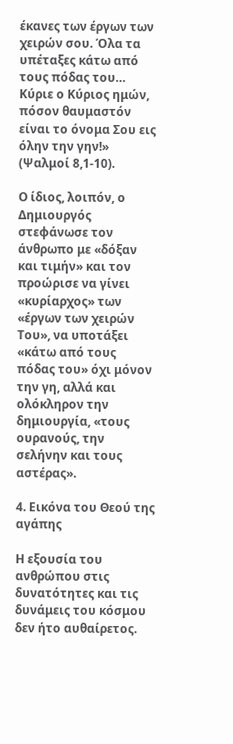έκανες των έργων των χειρών σου. Όλα τα υπέταξες κάτω από τους πόδας του… Κύριε ο Κύριος ημών, πόσον θαυμαστόν είναι το όνομα Σου εις όλην την γην!»  (Ψαλμοί 8,1-10).

Ο ίδιος, λοιπόν, ο Δημιουργός στεφάνωσε τον άνθρωπο με «δόξαν και τιμήν» και τον προώρισε να γίνει «κυρίαρχος» των «έργων των χειρών Του», να υποτάξει «κάτω από τους πόδας του» όχι μόνον την γη, αλλά και ολόκληρον την δημιουργία, «τους ουρανούς, την σελήνην και τους αστέρας».

4. Εικόνα του Θεού της αγάπης

Η εξουσία του ανθρώπου στις δυνατότητες και τις δυνάμεις του κόσμου δεν ήτο αυθαίρετος.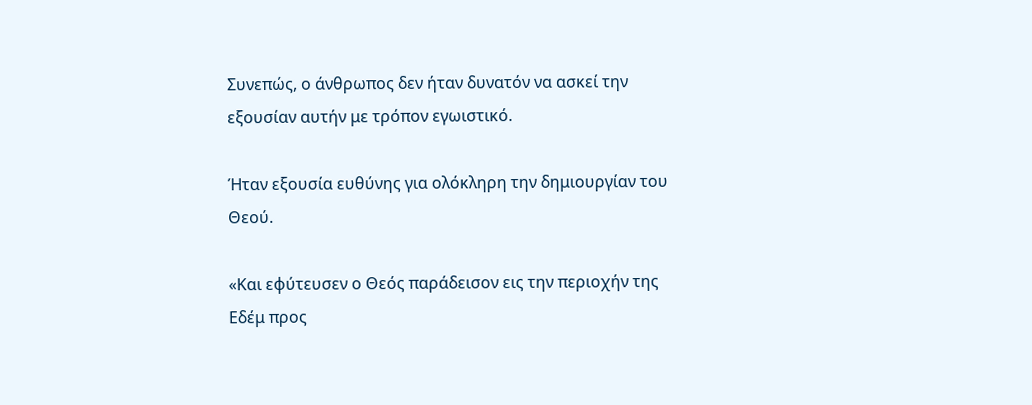Συνεπώς, ο άνθρωπος δεν ήταν δυνατόν να ασκεί την εξουσίαν αυτήν με τρόπον εγωιστικό.

Ήταν εξουσία ευθύνης για ολόκληρη την δημιουργίαν του Θεού.

«Και εφύτευσεν ο Θεός παράδεισον εις την περιοχήν της Εδέμ προς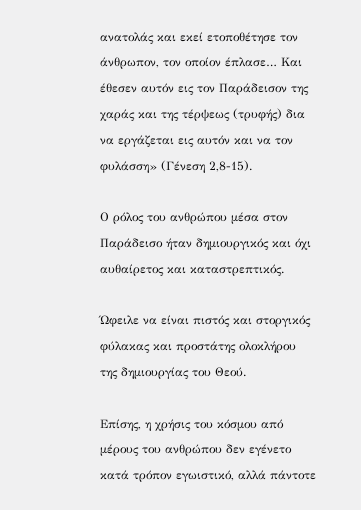ανατολάς και εκεί ετοποθέτησε τον άνθρωπον, τον οποίον έπλασε… Και έθεσεν αυτόν εις τον Παράδεισον της χαράς και της τέρψεως (τρυφής) δια να εργάζεται εις αυτόν και να τον φυλάσση» (Γένεση 2,8-15).

Ο ρόλος του ανθρώπου μέσα στον Παράδεισο ήταν δημιουργικός και όχι αυθαίρετος και καταστρεπτικός.

Ώφειλε να είναι πιστός και στοργικός φύλακας και προστάτης ολοκλήρου της δημιουργίας του Θεού.

Επίσης, η χρήσις του κόσμου από μέρους του ανθρώπου δεν εγένετο κατά τρόπον εγωιστικό, αλλά πάντοτε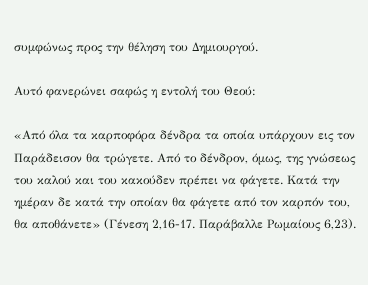συμφώνως προς την θέληση του Δημιουργού.

Αυτό φανερώνει σαφώς η εντολή του Θεού:

«Από όλα τα καρποφόρα δένδρα τα οποία υπάρχουν εις τον Παράδεισον θα τρώγετε. Από το δένδρον, όμως, της γνώσεως του καλού και του κακούδεν πρέπει να φάγετε. Κατά την ημέραν δε κατά την οποίαν θα φάγετε από τον καρπόν του, θα αποθάνετε» (Γένεση 2,16-17. Παράβαλλε Ρωμαίους 6,23).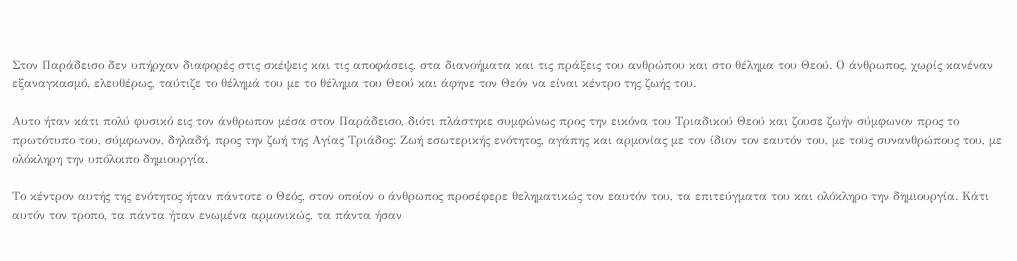Στον Παράδεισο δεν υπήρχαν διαφορές στις σκέψεις και τις αποφάσεις, στα διανοήματα και τις πράξεις του ανθρώπου και στο θέλημα του Θεού. Ο άνθρωπος, χωρίς κανέναν εξαναγκασμό, ελευθέρως, ταύτιζε το θέλημά του με το θέλημα του Θεού και άφηνε τον Θεόν να είναι κέντρο της ζωής του.

Αυτο ήταν κάτι πολύ φυσικό εις τον άνθρωπον μέσα στον Παράδεισο, διότι πλάστηκε συμφώνως προς την εικόνα του Τριαδικού Θεού και ζουσε ζωήν σύμφωνον προς το πρωτότυπο του, σύμφωνον, δηλαδή, προς την ζωή της Αγίας Τριάδος: Ζωή εσωτερικής ενότητος, αγάπης και αρμονίας με τον ίδιον τον εαυτόν του, με τους συνανθρώπους του, με ολόκληρη την υπόλοιπο δημιουργία.

Το κέντρον αυτής της ενότητος ήταν πάντοτε ο Θεός, στον οποίον ο άνθρωπος προσέφερε θεληματικώς τον εαυτόν του, τα επιτεύγματα του και ολόκληρο την δημιουργία. Κάτι αυτόν τον τροπο, τα πάντα ήταν ενωμένα αρμονικώς, τα πάντα ήσαν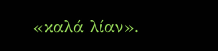«καλά λίαν».